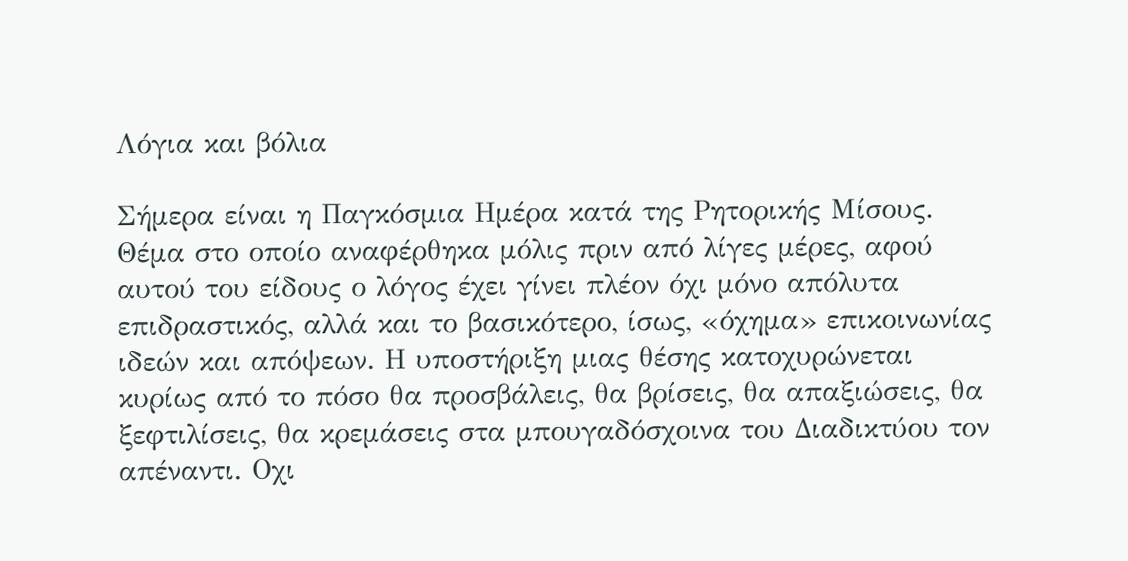Λόγια και βόλια

Σήμερα είναι η Παγκόσμια Ημέρα κατά της Ρητορικής Μίσους. Θέμα στο οποίο αναφέρθηκα μόλις πριν από λίγες μέρες, αφού αυτού του είδους ο λόγος έχει γίνει πλέον όχι μόνο απόλυτα επιδραστικός, αλλά και το βασικότερο, ίσως, «όχημα» επικοινωνίας ιδεών και απόψεων. Η υποστήριξη μιας θέσης κατοχυρώνεται κυρίως από το πόσο θα προσβάλεις, θα βρίσεις, θα απαξιώσεις, θα ξεφτιλίσεις, θα κρεμάσεις στα μπουγαδόσχοινα του Διαδικτύου τον απέναντι. Οχι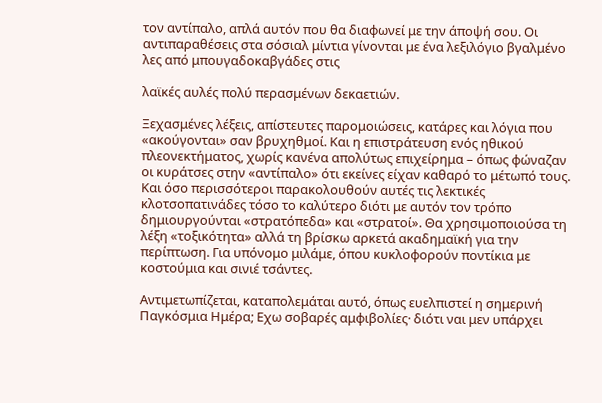τον αντίπαλο, απλά αυτόν που θα διαφωνεί με την άποψή σου. Οι αντιπαραθέσεις στα σόσιαλ μίντια γίνονται με ένα λεξιλόγιο βγαλμένο λες από μπουγαδοκαβγάδες στις

λαϊκές αυλές πολύ περασμένων δεκαετιών.

Ξεχασμένες λέξεις, απίστευτες παρομοιώσεις, κατάρες και λόγια που «ακούγονται» σαν βρυχηθμοί. Και η επιστράτευση ενός ηθικού πλεονεκτήματος, χωρίς κανένα απολύτως επιχείρημα – όπως φώναζαν οι κυράτσες στην «αντίπαλο» ότι εκείνες είχαν καθαρό το μέτωπό τους. Και όσο περισσότεροι παρακολουθούν αυτές τις λεκτικές κλοτσοπατινάδες τόσο το καλύτερο διότι με αυτόν τον τρόπο δημιουργούνται «στρατόπεδα» και «στρατοί». Θα χρησιμοποιούσα τη λέξη «τοξικότητα» αλλά τη βρίσκω αρκετά ακαδημαϊκή για την περίπτωση. Για υπόνομο μιλάμε, όπου κυκλοφορούν ποντίκια με κοστούμια και σινιέ τσάντες.

Αντιμετωπίζεται, καταπολεμάται αυτό, όπως ευελπιστεί η σημερινή Παγκόσμια Ημέρα; Εχω σοβαρές αμφιβολίες· διότι ναι μεν υπάρχει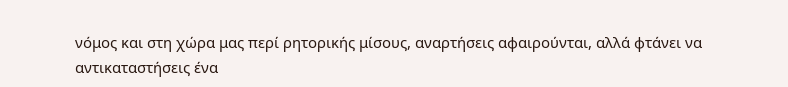νόμος και στη χώρα μας περί ρητορικής μίσους, αναρτήσεις αφαιρούνται, αλλά φτάνει να αντικαταστήσεις ένα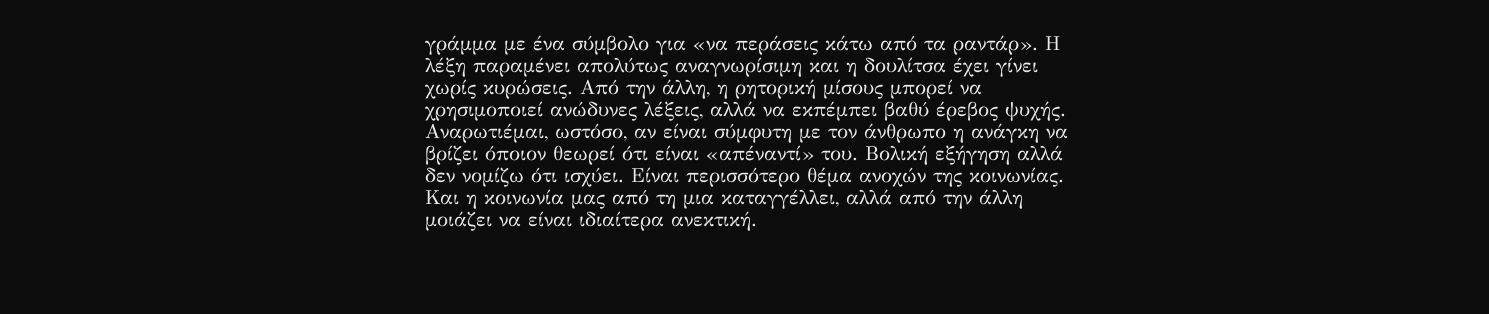γράμμα με ένα σύμβολο για «να περάσεις κάτω από τα ραντάρ». Η λέξη παραμένει απολύτως αναγνωρίσιμη και η δουλίτσα έχει γίνει χωρίς κυρώσεις. Από την άλλη, η ρητορική μίσους μπορεί να χρησιμοποιεί ανώδυνες λέξεις, αλλά να εκπέμπει βαθύ έρεβος ψυχής. Αναρωτιέμαι, ωστόσο, αν είναι σύμφυτη με τον άνθρωπο η ανάγκη να βρίζει όποιον θεωρεί ότι είναι «απέναντί» του. Βολική εξήγηση αλλά δεν νομίζω ότι ισχύει. Είναι περισσότερο θέμα ανοχών της κοινωνίας. Και η κοινωνία μας από τη μια καταγγέλλει, αλλά από την άλλη μοιάζει να είναι ιδιαίτερα ανεκτική.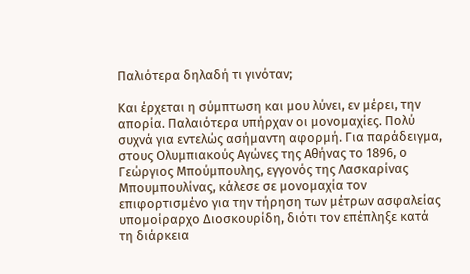Παλιότερα δηλαδή τι γινόταν;

Και έρχεται η σύμπτωση και μου λύνει, εν μέρει, την απορία. Παλαιότερα υπήρχαν οι μονομαχίες. Πολύ συχνά για εντελώς ασήμαντη αφορμή. Για παράδειγμα, στους Ολυμπιακούς Αγώνες της Αθήνας το 1896, ο Γεώργιος Μπούμπουλης, εγγονός της Λασκαρίνας Μπουμπουλίνας, κάλεσε σε μονομαχία τον επιφορτισμένο για την τήρηση των μέτρων ασφαλείας υπομοίραρχο Διοσκουρίδη, διότι τον επέπληξε κατά τη διάρκεια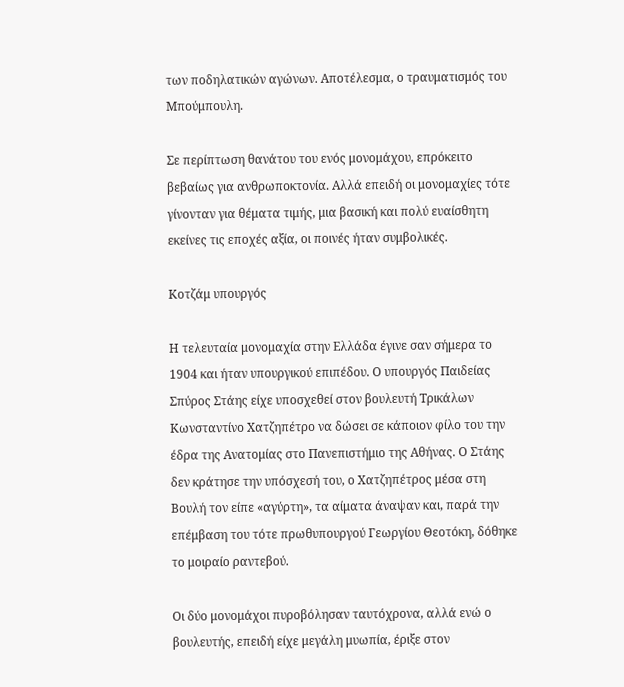των ποδηλατικών αγώνων. Αποτέλεσμα, ο τραυματισμός του Μπούμπουλη.

Σε περίπτωση θανάτου του ενός μονομάχου, επρόκειτο βεβαίως για ανθρωποκτονία. Αλλά επειδή οι μονομαχίες τότε γίνονταν για θέματα τιμής, μια βασική και πολύ ευαίσθητη εκείνες τις εποχές αξία, οι ποινές ήταν συμβολικές.

Κοτζάμ υπουργός

Η τελευταία μονομαχία στην Ελλάδα έγινε σαν σήμερα το 1904 και ήταν υπουργικού επιπέδου. Ο υπουργός Παιδείας Σπύρος Στάης είχε υποσχεθεί στον βουλευτή Τρικάλων Κωνσταντίνο Χατζηπέτρο να δώσει σε κάποιον φίλο του την έδρα της Ανατομίας στο Πανεπιστήμιο της Αθήνας. Ο Στάης δεν κράτησε την υπόσχεσή του, ο Χατζηπέτρος μέσα στη Βουλή τον είπε «αγύρτη», τα αίματα άναψαν και, παρά την επέμβαση του τότε πρωθυπουργού Γεωργίου Θεοτόκη, δόθηκε το μοιραίο ραντεβού.

Οι δύο μονομάχοι πυροβόλησαν ταυτόχρονα, αλλά ενώ ο βουλευτής, επειδή είχε μεγάλη μυωπία, έριξε στον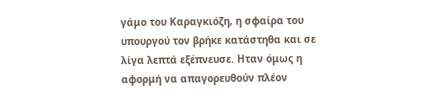γάμο του Καραγκιόζη, η σφαίρα του υπουργού τον βρήκε κατάστηθα και σε λίγα λεπτά εξέπνευσε. Ηταν όμως η αφορμή να απαγορευθούν πλέον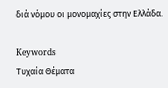διά νόμου οι μονομαχίες στην Ελλάδα.

Keywords
Τυχαία Θέματα